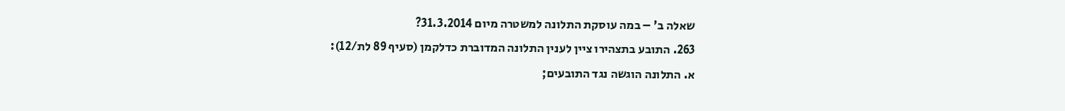שאלה ב' – במה עוסקת התלונה למשטרה מיום 31.3.2014?
263. התובע בתצהירו ציין לענין התלונה המדוברת כדלקמן (סעיף 89 לת/12):
א. התלונה הוגשה נגד התובעים;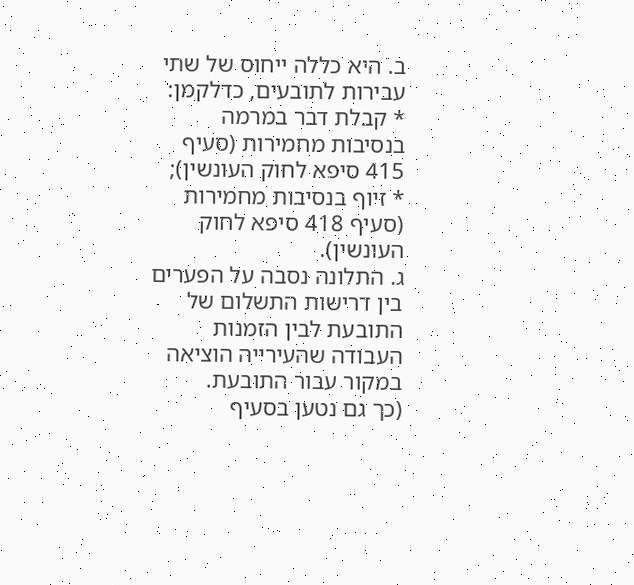ב. היא כללה ייחוס של שתי עבירות לתובעים, כדלקמן:
* קבלת דבר במרמה בנסיבות מחמירות (סעיף 415 סיפא לחוק העונשין);
* זיוף בנסיבות מחמירות (סעיף 418 סיפא לחוק העונשין).
ג. התלונה נסבה על הפערים בין דרישות התשלום של התובעת לבין הזמנות העבודה שהעירייה הוציאה במקור עבור התובעת.
(כך גם נטען בסעיף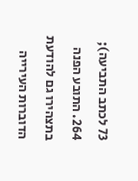73 לכתב התביעה);
264. התובע הפנה בתצהירו גם להודעת הדוברות העירייה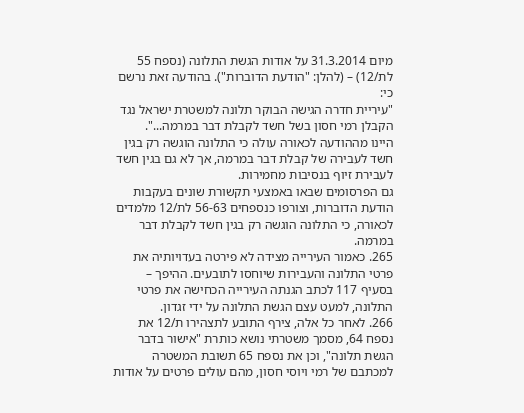מיום 31.3.2014 על אודות הגשת התלונה (נספח 55 לת/12) – (להלן: "הודעת הדוברות"). בהודעה זאת נרשם כי:
"עיריית חדרה הגישה הבוקר תלונה למשטרת ישראל נגד הקבלן רמי חסון בשל חשד לקבלת דבר במרמה...".
היינו מההודעה לכאורה עולה כי התלונה הוגשה רק בגין חשד לעבירה של קבלת דבר במרמה, אך לא גם בגין חשד לעבירת זיוף בנסיבות מחמירות.
גם הפרסומים שבאו באמצעי תקשורת שונים בעקבות הודעת הדוברות, וצורפו כנספחים 56-63 לת/12 מלמדים לכאורה, כי התלונה הוגשה רק בגין חשד לקבלת דבר במרמה.
265. כאמור העירייה מצידה לא פירטה בעדויותיה את פרטי התלונה והעבירות שיוחסו לתובעים. ההיפך – בסעיף 117 לכתב הגנתה העירייה הכחישה את פרטי התלונה, למעט עצם הגשת התלונה על ידי זגדון.
266. לאחר כל אלה, צירף התובע לתצהירו ת/12 את נספח 64, מסמך משטרתי נושא כותרת "אישור בדבר הגשת תלונה", וכן את נספח 65 תשובת המשטרה למכתבם של רמי ויוסי חסון, מהם עולים פרטים על אודות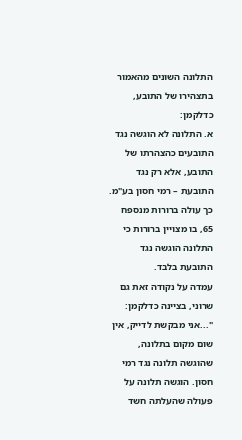התלונה השונים מהאמור בתצהירו של התובע, כדלקמן:
א. התלונה לא הוגשה נגד התובעים כהצהרתו של התובע, אלא רק נגד התובעת – רמי חסון בע"מ. כך עולה ברורות מנספח 65, בו מצויין ברורות כי התלונה הוגשה נגד התובעת בלבד.
עמדה על נקודה זאת גם שרוני, בציינה כדלקמן:
"...אני מבקשת לדייק, אין שום מקום בתלונה, שהוגשה תלונה נגד רמי חסון. הוגשה תלונה על פעולה שהעלתה חשד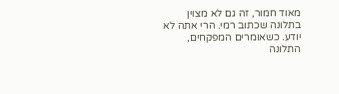מאוד חמור, זה גם לא מצוין בתלונה שכתוב רמי. הרי אתה לא יודע. כשאומרים המפקחים, התלונה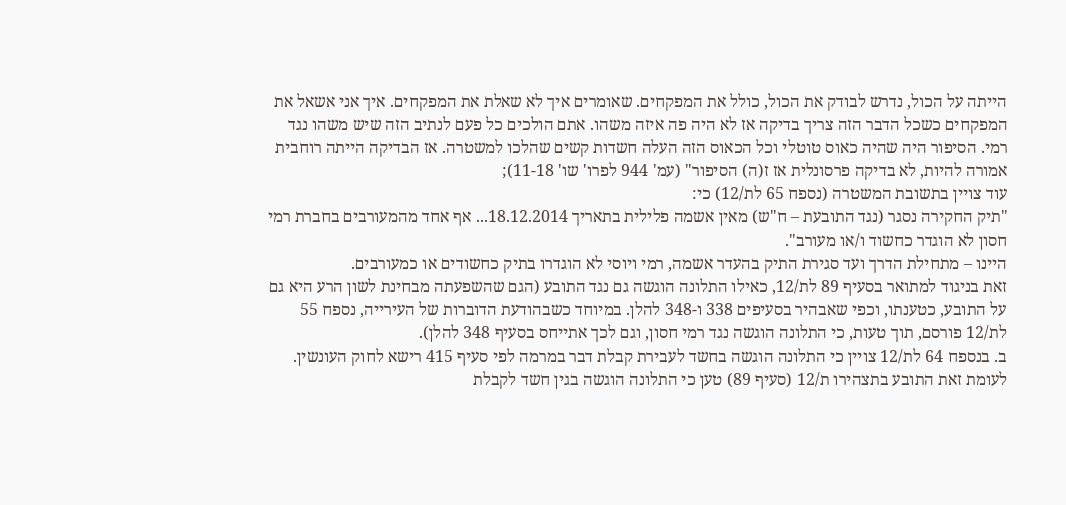הייתה על הכול, נדרש לבודק את הכול, כולל את המפקחים. שאומרים איך לא שאלת את המפקחים. איך אני אשאל את המפקחים כשכל הדבר הזה צריך בדיקה אז לא היה פה איזה משהו. אתם הולכים כל פעם לנתיב הזה שיש משהו נגד רמי. הסיפור היה שהיה כאוס טוטלי וכל הכאוס הזה העלה חשדות קשים שהלכו למשטרה. אז הבדיקה הייתה רוחבית אמורה להיות, לא בדיקה פרסונלית אז ז(ה) הסיפור" (עמ' 944 לפרו' שו' 11-18);
עוד צויין בתשובת המשטרה (נספח 65 לת/12) כי:
"תיק החקירה נסגר (נגד התובעת – ח"ש) מאין אשמה פלילית בתאריך 18.12.2014... אף אחד מהמעורבים בחברת רמי חסון לא הוגדר כחשוד ו/או מעורב".
היינו – מתחילת הדרך ועד סגירת התיק בהעדר אשמה, רמי ויוסי לא הוגדרו בתיק כחשודים או כמעורבים.
זאת בניגוד למתואר בסעיף 89 לת/12, כאילו התלונה הוגשה גם נגד התובע (הגם שהשפעתה מבחינת לשון הרע היא גם על התובע, כטענתו, וכפי שאבהיר בסעיפים 338 ו-348 להלן. במיוחד כשבהודעת הדוברות של העירייה, נספח 55 לת/12 פורסם, תוך טעות, כי התלונה הוגשה נגד רמי חסון, וגם לכך אתייחס בסעיף 348 להלן).
ב. בנספח 64 לת/12 צויין כי התלונה הוגשה בחשד לעבירת קבלת דבר במרמה לפי סעיף 415 רישא לחוק העונשין. לעומת זאת התובע בתצהירו ת/12 (סעיף 89) טען כי התלונה הוגשה בגין חשד לקבלת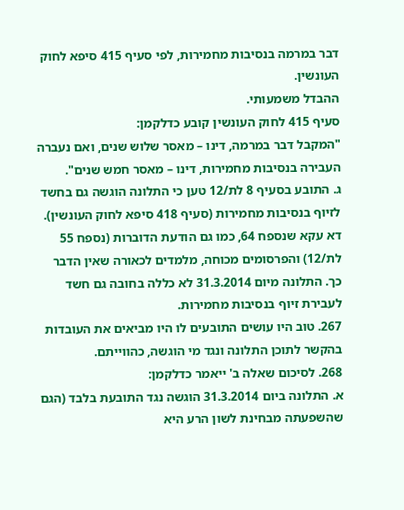דבר במרמה בנסיבות מחמירות, לפי סעיף 415 סיפא לחוק העונשין.
ההבדל משמעותי.
סעיף 415 לחוק העונשין קובע כדלקמן:
"המקבל דבר במרמה, דינו – מאסר שלוש שנים, ואם נעברה העבירה בנסיבות מחמירות, דינו – מאסר חמש שנים".
ג. התובע בסעיף 8 לת/12 טען כי התלונה הוגשה גם בחשד לזיוף בנסיבות מחמירות (סעיף 418 סיפא לחוק העונשין). דא עקא שנספח 64, כמו גם הודעת הדוברות (נספח 55 לת/12) והפרסומים מכוחה, מלמדים לכאורה שאין הדבר כך. התלונה מיום 31.3.2014 לא כללה בחובה גם חשד לעבירת זיוף בנסיבות מחמירות.
267. טוב היו עושים התובעים לו היו מביאים את העובדות בהקשר לתוכן התלונה ונגד מי הוגשה, כהווייתם.
268. לסיכום שאלה ב' ייאמר כדלקמן:
א. התלונה ביום 31.3.2014 הוגשה נגד התובעת בלבד (הגם שהשפעתה מבחינת לשון הרע היא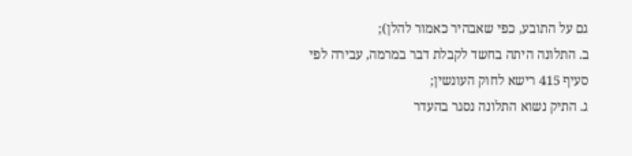גם על התובע, כפי שאבהיר כאמור להלן);
ב. התלונה היתה בחשד לקבלת דבר במרמה, עבירה לפי סעיף 415 רישא לחוק העונשין;
ג. התיק נשוא התלונה נסגר בהעדר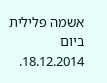אשמה פלילית ביום 18.12.2014.